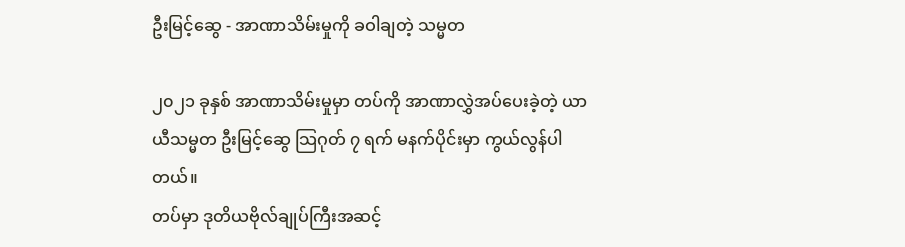ဦးမြင့်ဆွေ - အာဏာသိမ်းမှုကို ခဝါချတဲ့ သမ္မတ

၂၀၂၁ ခုနှစ် အာဏာသိမ်းမှုမှာ တပ်ကို အာဏာလွှဲအပ်ပေးခဲ့တဲ့ ယာယီသမ္မတ ဦးမြင့်ဆွေ သြဂုတ် ၇ ရက် မနက်ပိုင်းမှာ ကွယ်လွန်ပါတယ်။
တပ်မှာ ဒုတိယဗိုလ်ချုပ်ကြီးအဆင့်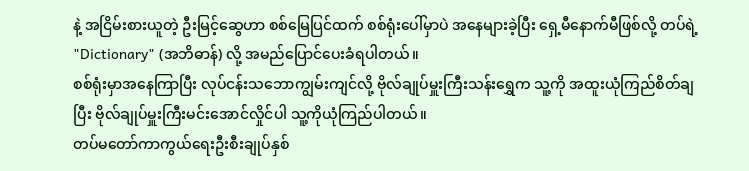နဲ့ အငြိမ်းစားယူတဲ့ ဦးမြင့်ဆွေဟာ စစ်မြေပြင်ထက် စစ်ရုံးပေါ်မှာပဲ အနေများခဲ့ပြီး ရှေ့မီနောက်မီဖြစ်လို့ တပ်ရဲ့ "Dictionary" (အဘိဓာန်) လို့ အမည်ပြောင်ပေးခံရပါတယ်။
စစ်ရုံးမှာအနေကြာပြီး လုပ်ငန်းသဘောကျွမ်းကျင်လို့ ဗိုလ်ချုပ်မှူးကြီးသန်းရွှေက သူ့ကို အထူးယုံကြည်စိတ်ချပြီး ဗိုလ်ချုပ်မှူးကြီးမင်းအောင်လှိုင်ပါ သူ့ကိုယုံကြည်ပါတယ်။
တပ်မတော်ကာကွယ်ရေးဦးစီးချုပ်နှစ်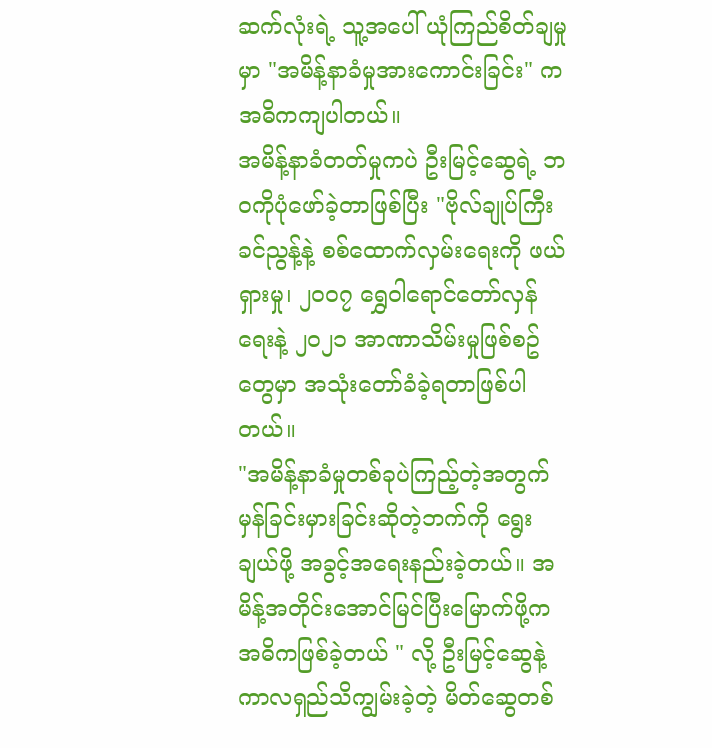ဆက်လုံးရဲ့ သူ့အပေါ် ယုံကြည်စိတ်ချမှုမှာ "အမိန့်နာခံမှုအားကောင်းခြင်း" က အဓိကကျပါတယ်။
အမိန့်နာခံတတ်မှုကပဲ ဦးမြင့်ဆွေရဲ့ ဘဝကိုပုံဖော်ခဲ့တာဖြစ်ပြီး "ဗိုလ်ချုပ်ကြီးခင်ညွန့်နဲ့ စစ်ထောက်လှမ်းရေးကို ဖယ်ရှားမှု၊ ၂၀၀၇ ရွှေဝါရောင်တော်လှန်ရေးနဲ့ ၂၀၂၁ အာဏာသိမ်းမှုဖြစ်စဥ်တွေမှာ အသုံးတော်ခံခဲ့ရတာဖြစ်ပါတယ်။
"အမိန့်နာခံမှုတစ်ခုပဲကြည့်တဲ့အတွက် မှန်ခြင်းမှားခြင်းဆိုတဲ့ဘက်ကို ရွေးချယ်ဖို့ အခွင့်အရေးနည်းခဲ့တယ်။ အမိန့်အတိုင်းအောင်မြင်ပြီးမြောက်ဖို့က အဓိကဖြစ်ခဲ့တယ် " လို့ ဦးမြင့်ဆွေနဲ့ ကာလရှည်သိကျွမ်းခဲ့တဲ့ မိတ်ဆွေတစ်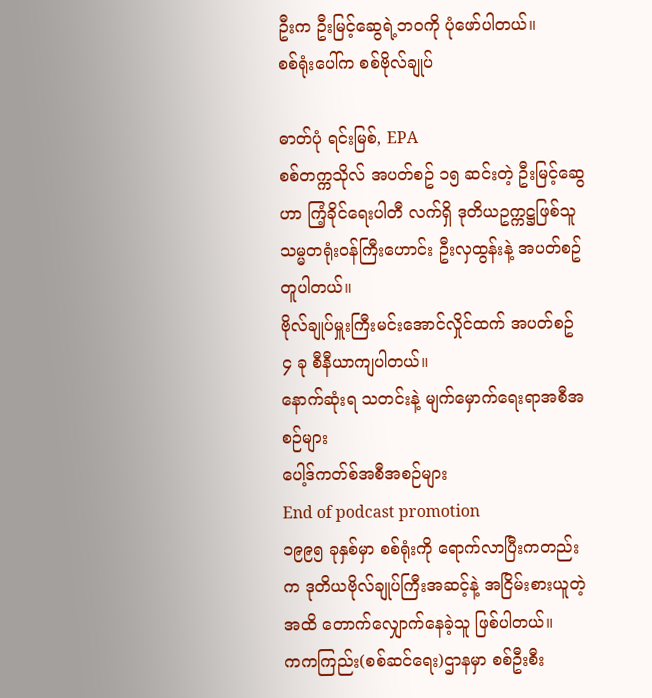ဦးက ဦးမြင့်ဆွေရဲ့ဘဝကို ပုံဖော်ပါတယ်။
စစ်ရုံးပေါ်က စစ်ဗိုလ်ချုပ်

ဓာတ်ပုံ ရင်းမြစ်, EPA
စစ်တက္ကသိုလ် အပတ်စဥ် ၁၅ ဆင်းတဲ့ ဦးမြင့်ဆွေဟာ ကြံ့ခိုင်ရေးပါတီ လက်ရှိ ဒုတိယဥက္ကဋ္ဌဖြစ်သူ သမ္မတရုံးဝန်ကြီးဟောင်း ဦးလှထွန်းနဲ့ အပတ်စဥ်တူပါတယ်။
ဗိုလ်ချုပ်မှူးကြီးမင်းအောင်လှိုင်ထက် အပတ်စဥ် ၄ ခု စီနီယာကျပါတယ်။
နောက်ဆုံးရ သတင်းနဲ့ မျက်မှောက်ရေးရာအစီအစဉ်များ
ပေါ့ဒ်ကတ်စ်အစီအစဉ်များ
End of podcast promotion
၁၉၉၅ ခုနှစ်မှာ စစ်ရုံးကို ရောက်လာပြီးကတည်းက ဒုတိယဗိုလ်ချုပ်ကြီးအဆင့်နဲ့ အငြိမ်းစားယူတဲ့အထိ တောက်လျှောက်နေခဲ့သူ ဖြစ်ပါတယ်။
ကကကြည်း(စစ်ဆင်ရေး)ဌာနမှာ စစ်ဦးစီး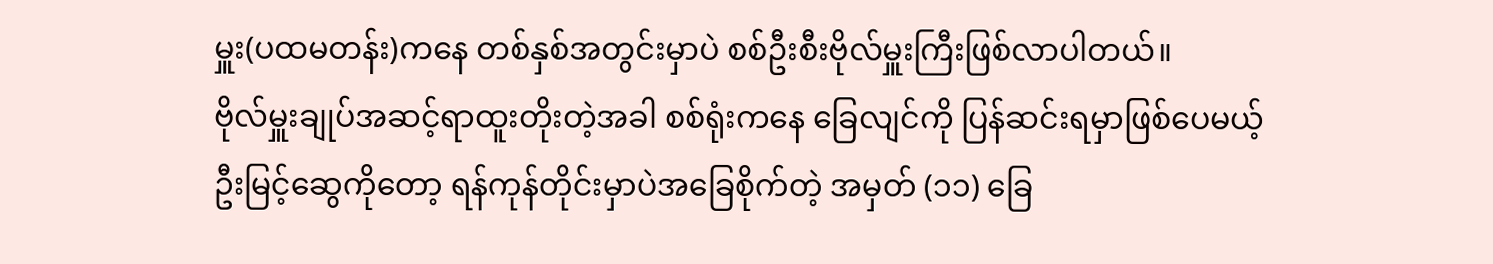မှူး(ပထမတန်း)ကနေ တစ်နှစ်အတွင်းမှာပဲ စစ်ဦးစီးဗိုလ်မှူးကြီးဖြစ်လာပါတယ်။
ဗိုလ်မှူးချုပ်အဆင့်ရာထူးတိုးတဲ့အခါ စစ်ရုံးကနေ ခြေလျင်ကို ပြန်ဆင်းရမှာဖြစ်ပေမယ့် ဦးမြင့်ဆွေကိုတော့ ရန်ကုန်တိုင်းမှာပဲအခြေစိုက်တဲ့ အမှတ် (၁၁) ခြေ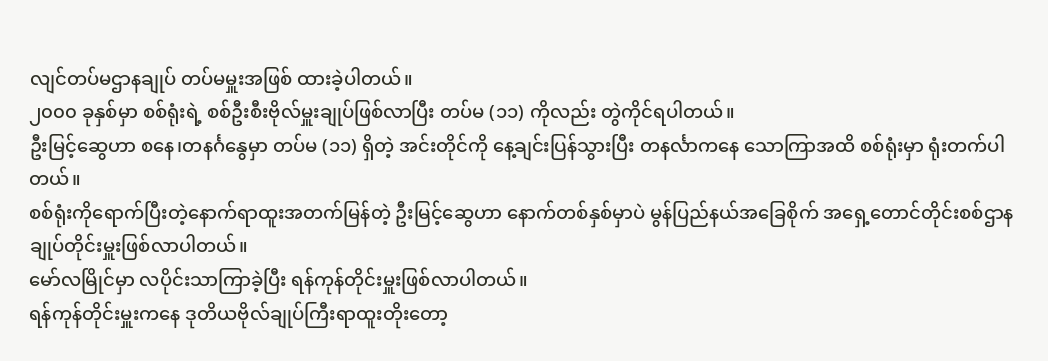လျင်တပ်မဌာနချုပ် တပ်မမှူးအဖြစ် ထားခဲ့ပါတယ်။
၂၀၀၀ ခုနှစ်မှာ စစ်ရုံးရဲ့ စစ်ဦးစီးဗိုလ်မှူးချုပ်ဖြစ်လာပြီး တပ်မ (၁၁) ကိုလည်း တွဲကိုင်ရပါတယ်။
ဦးမြင့်ဆွေဟာ စနေ၊တနင်္ဂနွေမှာ တပ်မ (၁၁) ရှိတဲ့ အင်းတိုင်ကို နေ့ချင်းပြန်သွားပြီး တနင်္လာကနေ သောကြာအထိ စစ်ရုံးမှာ ရုံးတက်ပါတယ်။
စစ်ရုံးကိုရောက်ပြီးတဲ့နောက်ရာထူးအတက်မြန်တဲ့ ဦးမြင့်ဆွေဟာ နောက်တစ်နှစ်မှာပဲ မွန်ပြည်နယ်အခြေစိုက် အရှေ့တောင်တိုင်းစစ်ဌာနချုပ်တိုင်းမှူးဖြစ်လာပါတယ်။
မော်လမြိုင်မှာ လပိုင်းသာကြာခဲ့ပြီး ရန်ကုန်တိုင်းမှူးဖြစ်လာပါတယ်။
ရန်ကုန်တိုင်းမှူးကနေ ဒုတိယဗိုလ်ချုပ်ကြီးရာထူးတိုးတော့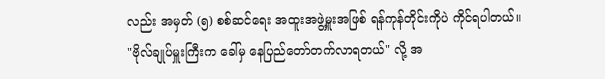လည်း အမှတ် (၅) စစ်ဆင်ရေး အထူးအဖွဲ့မှူးအဖြစ် ရန်ကုန်တိုင်းကိုပဲ ကိုင်ရပါတယ်။
"ဗိုလ်ချုပ်မှူးကြီးက ခေါ်မှ နေပြည်တော်တက်လာရတယ်" လို့ အ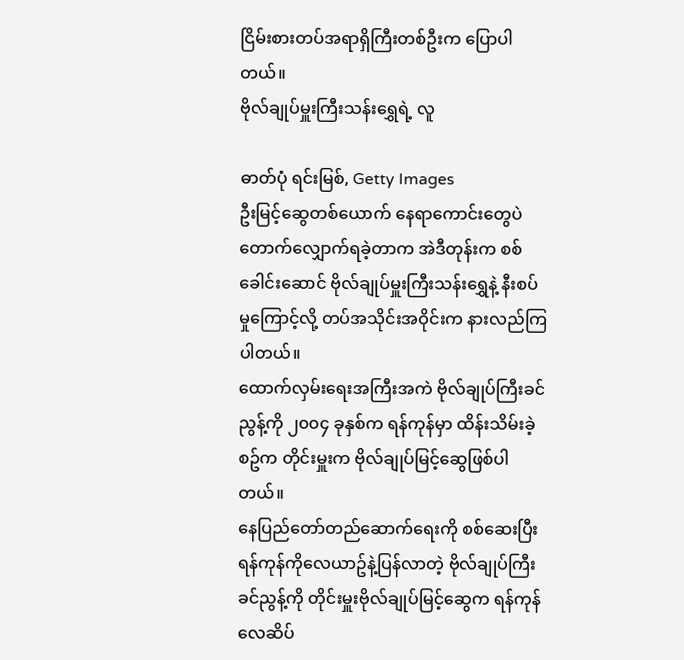ငြိမ်းစားတပ်အရာရှိကြီးတစ်ဦးက ပြောပါတယ်။
ဗိုလ်ချုပ်မှူးကြီးသန်းရွှေရဲ့ လူ

ဓာတ်ပုံ ရင်းမြစ်, Getty Images
ဦးမြင့်ဆွေတစ်ယောက် နေရာကောင်းတွေပဲ တောက်လျှောက်ရခဲ့တာက အဲဒီတုန်းက စစ်ခေါင်းဆောင် ဗိုလ်ချုပ်မှူးကြီးသန်းရွှေနဲ့ နီးစပ်မှုကြောင့်လို့ တပ်အသိုင်းအဝိုင်းက နားလည်ကြပါတယ်။
ထောက်လှမ်းရေးအကြီးအကဲ ဗိုလ်ချုပ်ကြီးခင်ညွန့်ကို ၂၀၀၄ ခုနှစ်က ရန်ကုန်မှာ ထိန်းသိမ်းခဲ့စဥ်က တိုင်းမှူးက ဗိုလ်ချုပ်မြင့်ဆွေဖြစ်ပါတယ်။
နေပြည်တော်တည်ဆောက်ရေးကို စစ်ဆေးပြီး ရန်ကုန်ကိုလေယာဥ်နဲ့ပြန်လာတဲ့ ဗိုလ်ချုပ်ကြီးခင်ညွန့်ကို တိုင်းမှူးဗိုလ်ချုပ်မြင့်ဆွေက ရန်ကုန်လေဆိပ်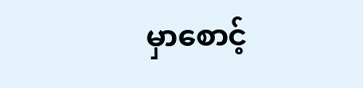မှာစောင့်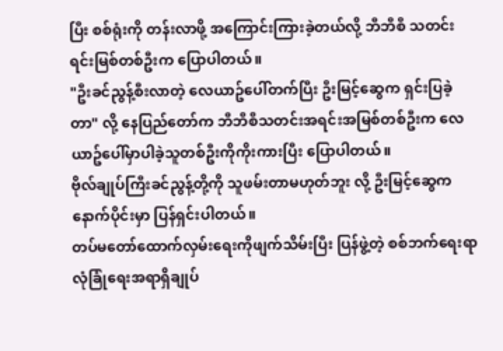ပြီး စစ်ရုံးကို တန်းလာဖို့ အကြောင်းကြားခဲ့တယ်လို့ ဘီဘီစီ သတင်းရင်းမြစ်တစ်ဦးက ပြောပါတယ်။
"ဦးခင်ညွန့်စီးလာတဲ့ လေယာဥ်ပေါ်တက်ပြီး ဦးမြင့်ဆွေက ရှင်းပြခဲ့တာ" လို့ နေပြည်တော်က ဘီဘီစီသတင်းအရင်းအမြစ်တစ်ဦးက လေယာဥ်ပေါ်မှာပါခဲ့သူတစ်ဦးကိုကိုးကားပြီး ပြောပါတယ်။
ဗိုလ်ချုပ်ကြီးခင်ညွန့်တို့ကို သူဖမ်းတာမဟုတ်ဘူး လို့ ဦးမြင့်ဆွေက နောက်ပိုင်းမှာ ပြန်ရှင်းပါတယ်။
တပ်မတော်ထောက်လှမ်းရေးကိုဖျက်သိမ်းပြီး ပြန်ဖွဲ့တဲ့ စစ်ဘက်ရေးရာလုံခြုံရေးအရာရှိချုပ်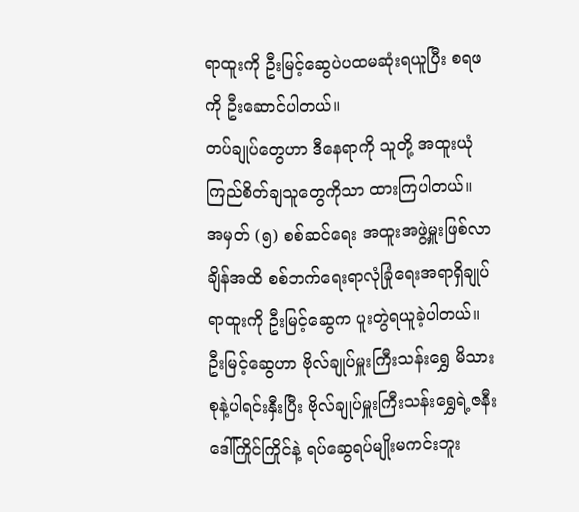ရာထူးကို ဦးမြင့်ဆွေပဲပထမဆုံးရယူပြီး စရဖ ကို ဦးဆောင်ပါတယ်။
တပ်ချုပ်တွေဟာ ဒီနေရာကို သူတို့ အထူးယုံကြည်စိတ်ချသူတွေကိုသာ ထားကြပါတယ်။
အမှတ် (၅) စစ်ဆင်ရေး အထူးအဖွဲ့မှူးဖြစ်လာချိန်အထိ စစ်ဘက်ရေးရာလုံခြုံရေးအရာရှိချုပ် ရာထူးကို ဦးမြင့်ဆွေက ပူးတွဲရယူခဲ့ပါတယ်။
ဦးမြင့်ဆွေဟာ ဗိုလ်ချုပ်မှူးကြီးသန်းရွှေ မိသားစုနဲ့ပါရင်းနှီးပြီး ဗိုလ်ချုပ်မှူးကြီးသန်းရွှေရဲ့ဇနီး ဒေါ်ကြိုင်ကြိုင်နဲ့ ရပ်ဆွေရပ်မျိုးမကင်းဘူး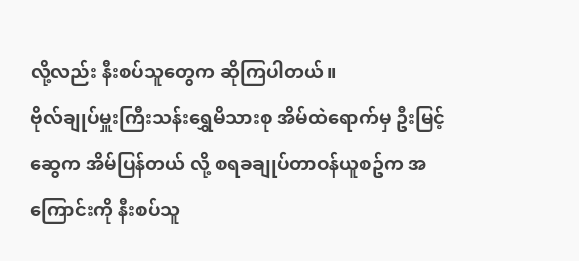လို့လည်း နီးစပ်သူတွေက ဆိုကြပါတယ်။
ဗိုလ်ချုပ်မှူးကြီးသန်းရွှေမိသားစု အိမ်ထဲရောက်မှ ဦးမြင့်ဆွေက အိမ်ပြန်တယ် လို့ စရခချုပ်တာဝန်ယူစဥ်က အကြောင်းကို နီးစပ်သူ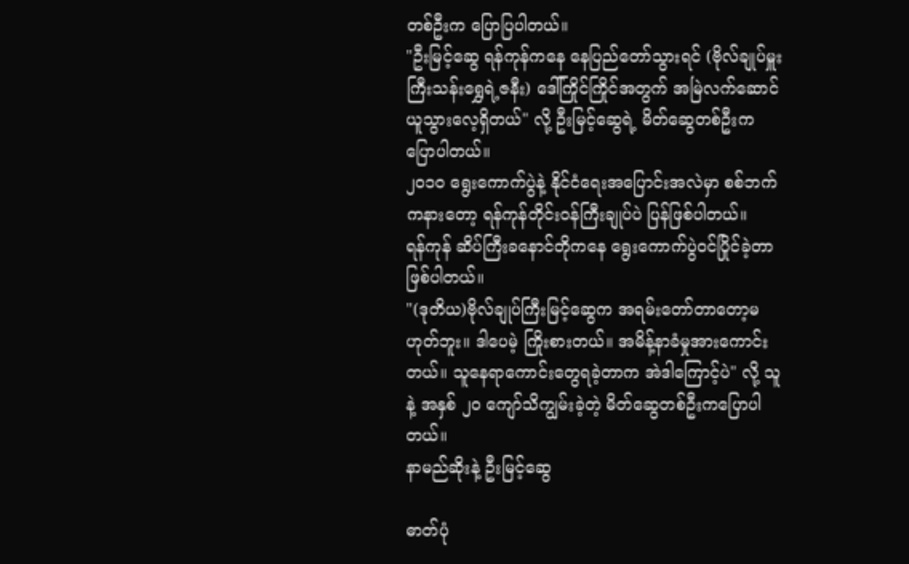တစ်ဦးက ပြောပြပါတယ်။
"ဦးမြင့်ဆွေ ရန်ကုန်ကနေ နေပြည်တော်သွားရင် (ဗိုလ်ချုပ်မှူးကြီးသန်းရွှေရဲ့ဇနီး) ဒေါ်ကြိုင်ကြိုင်အတွက် အမြဲလက်ဆောင်ယူသွားလေ့ရှိတယ်" လို့ ဦးမြင့်ဆွေရဲ့ မိတ်ဆွေတစ်ဦးက ပြောပါတယ်။
၂၀၁၀ ရွေးကောက်ပွဲနဲ့ နိုင်ငံရေးအပြောင်းအလဲမှာ စစ်ဘက်ကနားတော့ ရန်ကုန်တိုင်းဝန်ကြီးချုပ်ပဲ ပြန်ဖြစ်ပါတယ်။
ရန်ကုန် ဆိပ်ကြီးခနောင်တိုကနေ ရွေးကောက်ပွဲဝင်ပြိုင်ခဲ့တာဖြစ်ပါတယ်။
"(ဒုတိယ)ဗိုလ်ချုပ်ကြီးမြင့်ဆွေက အရမ်းတော်တာတော့မဟုတ်ဘူး။ ဒါပေမဲ့ ကြိုးစားတယ်။ အမိန့်နာခံမှုအားကောင်းတယ်။ သူနေရာကောင်းတွေရခဲ့တာက အဲဒါကြောင့်ပဲ" လို့ သူနဲ့ အနှစ် ၂၀ ကျော်သိကျွမ်းခဲ့တဲ့ မိတ်ဆွေတစ်ဦးကပြောပါတယ်။
နာမည်ဆိုးနဲ့ ဦးမြင့်ဆွေ

ဓာတ်ပုံ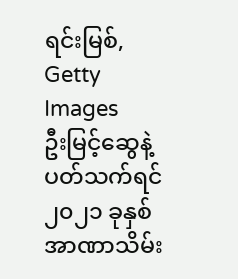ရင်းမြစ်, Getty Images
ဦးမြင့်ဆွေနဲ့ပတ်သက်ရင် ၂၀၂၁ ခုနှစ် အာဏာသိမ်း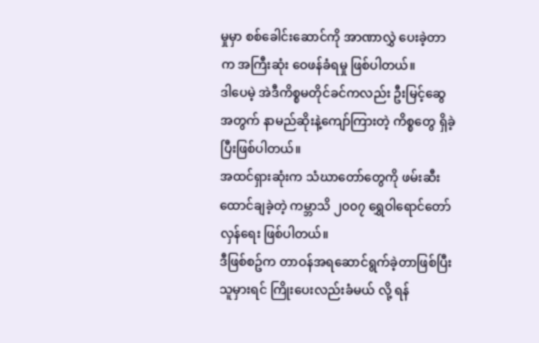မှုမှာ စစ်ခေါင်းဆောင်ကို အာဏာလွှဲ ပေးခဲ့တာက အကြီးဆုံး ဝေဖန်ခံရမှု ဖြစ်ပါတယ်။
ဒါပေမဲ့ အဲဒီကိစ္စမတိုင်ခင်ကလည်း ဦးမြင့်ဆွေအတွက် နာမည်ဆိုးနဲ့ကျော်ကြားတဲ့ ကိစ္စတွေ ရှိခဲ့ပြီးဖြစ်ပါတယ်။
အထင်ရှားဆုံးက သံဃာတော်တွေကို ဖမ်းဆီးထောင်ချခဲ့တဲ့ ကမ္ဘာသိ ၂၀၀၇ ရွှေဝါရောင်တော်လှန်ရေး ဖြစ်ပါတယ်။
ဒီဖြစ်စဥ်က တာဝန်အရဆောင်ရွက်ခဲ့တာဖြစ်ပြီး သူမှားရင် ကြိုးပေးလည်းခံမယ် လို့ ရန်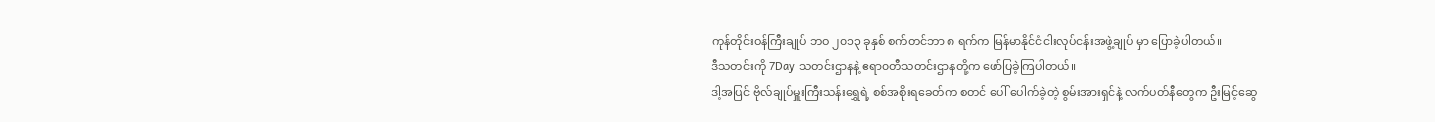ကုန်တိုင်းဝန်ကြီးချုပ် ဘဝ ၂၀၁၃ ခုနှစ် စက်တင်ဘာ ၈ ရက်က မြန်မာနိုင်ငံငါးလုပ်ငန်းအဖွဲ့ချုပ် မှာ ပြောခဲ့ပါတယ်။
ဒီသတင်းကို 7Day သတင်းဌာနနဲ့ ဧရာ၀တီသတင်းဌာနတို့က ဖော်ပြခဲ့ကြပါတယ်။
ဒါ့အပြင် ဗိုလ်ချုပ်မှူးကြီးသန်းရွှေရဲ့ စစ်အစိုးရခေတ်က စတင် ပေါ် ပေါက်ခဲ့တဲ့ စွမ်းအားရှင်နဲ့ လက်ပတ်နီတွေက ဦးမြင့်ဆွေ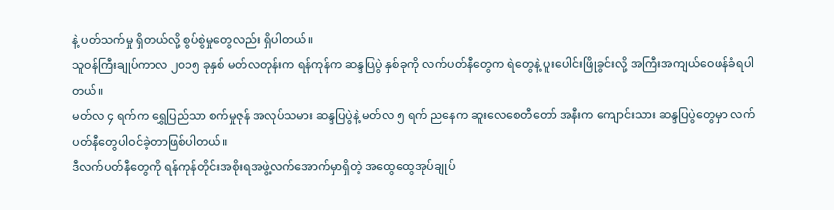နဲ့ ပတ်သက်မှု ရှိတယ်လို့ စွပ်စွဲမှုတွေလည်း ရှိပါတယ်။
သူဝန်ကြီးချုပ်ကာလ ၂၀၁၅ ခုနှစ် မတ်လတုန်းက ရန်ကုန်က ဆန္ဒပြပွဲ နှစ်ခုကို လက်ပတ်နီတွေက ရဲတွေနဲ့ ပူးပေါင်းဖြိုခွင်းလို့ အကြီးအကျယ်ဝေဖန်ခံရပါတယ်။
မတ်လ ၄ ရက်က ရွှေပြည်သာ စက်မှုဇုန် အလုပ်သမား ဆန္ဒပြပွဲနဲ့ မတ်လ ၅ ရက် ညနေက ဆူးလေစေတီတော် အနီးက ကျောင်းသား ဆန္ဒပြပွဲတွေမှာ လက်ပတ်နီတွေပါဝင်ခဲ့တာဖြစ်ပါတယ်။
ဒီလက်ပတ်နီတွေကို ရန်ကုန်တိုင်းအစိုးရအဖွဲ့လက်အောက်မှာရှိတဲ့ အထွေထွေအုပ်ချုပ်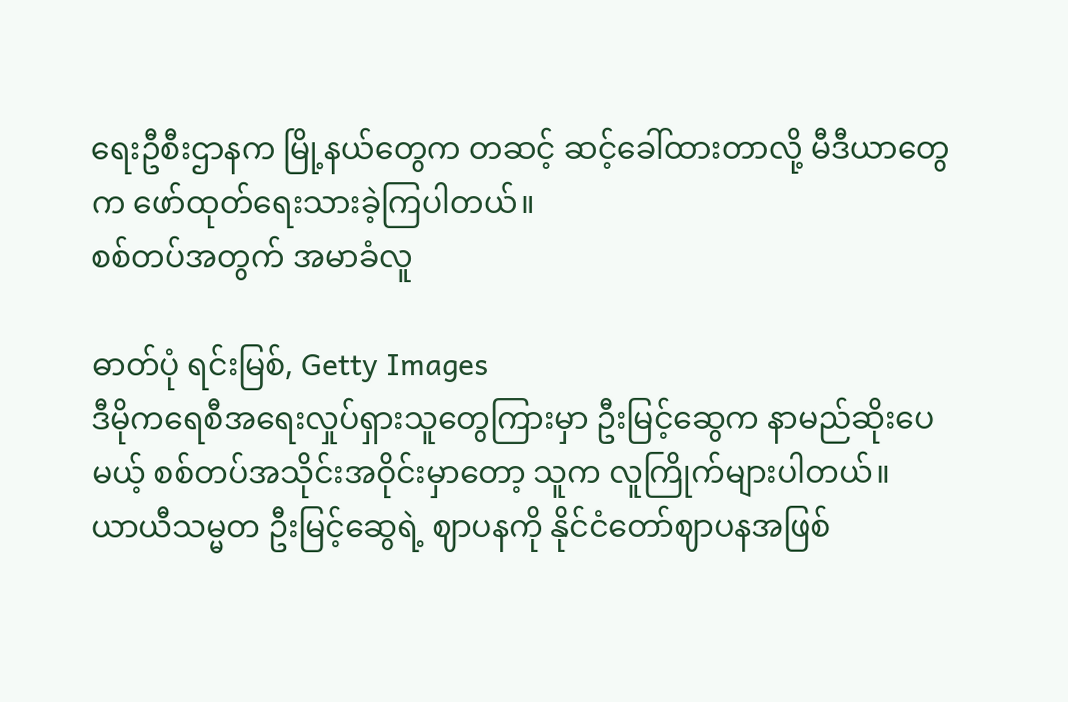ရေးဦစီးဌာနက မြို့နယ်တွေက တဆင့် ဆင့်ခေါ်ထားတာလို့ မီဒီယာတွေက ဖော်ထုတ်ရေးသားခဲ့ကြပါတယ်။
စစ်တပ်အတွက် အမာခံလူ

ဓာတ်ပုံ ရင်းမြစ်, Getty Images
ဒီမိုကရေစီအရေးလှုပ်ရှားသူတွေကြားမှာ ဦးမြင့်ဆွေက နာမည်ဆိုးပေမယ့် စစ်တပ်အသိုင်းအဝိုင်းမှာတော့ သူက လူကြိုက်များပါတယ်။
ယာယီသမ္မတ ဦးမြင့်ဆွေရဲ့ ဈာပနကို နိုင်ငံတော်ဈာပနအဖြစ်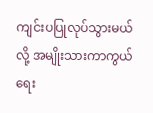ကျင်းပပြုလုပ်သွားမယ် လို့ အမျိုးသားကာကွယ်ရေး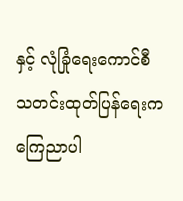နှင့် လုံခြုံရေးကောင်စီ သတင်းထုတ်ပြန်ရေးက ကြေညာပါ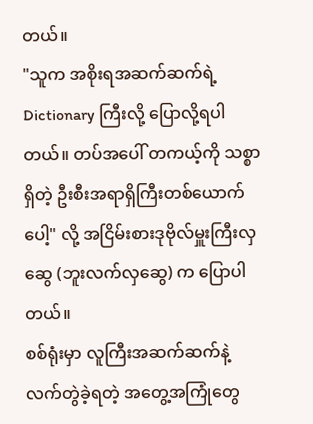တယ်။
"သူက အစိုးရအဆက်ဆက်ရဲ့ Dictionary ကြီးလို့ ပြောလို့ရပါတယ်။ တပ်အပေါ် တကယ့်ကို သစ္စာရှိတဲ့ ဦးစီးအရာရှိကြီးတစ်ယောက်ပေါ့" လို့ အငြိမ်းစားဒုဗိုလ်မှူးကြီးလှဆွေ (ဘူးလက်လှဆွေ) က ပြောပါတယ်။
စစ်ရုံးမှာ လူကြီးအဆက်ဆက်နဲ့ လက်တွဲခဲ့ရတဲ့ အတွေ့အကြုံတွေ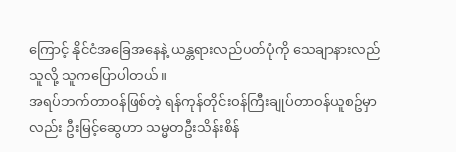ကြောင့် နိုင်ငံအခြေအနေနဲ့ ယန္တရားလည်ပတ်ပုံကို သေချာနားလည်သူလို့ သူကပြောပါတယ်။
အရပ်ဘက်တာဝန်ဖြစ်တဲ့ ရန်ကုန်တိုင်းဝန်ကြီးချုပ်တာဝန်ယူစဥ်မှာလည်း ဦးမြင့်ဆွေဟာ သမ္မတဦးသိန်းစိန်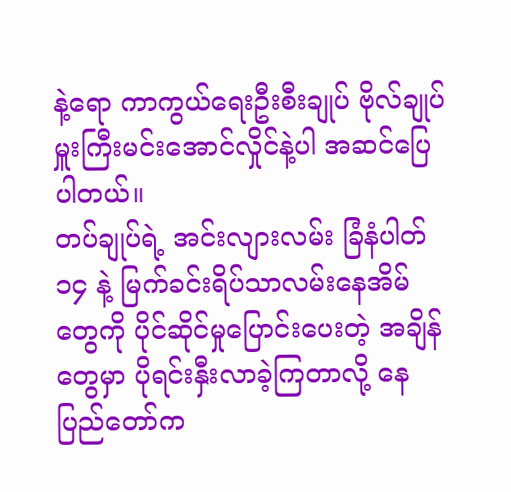နဲ့ရော ကာကွယ်ရေးဦးစီးချုပ် ဗိုလ်ချုပ်မှူးကြီးမင်းအောင်လှိုင်နဲ့ပါ အဆင်ပြေပါတယ်။
တပ်ချုပ်ရဲ့ အင်းလျားလမ်း ခြံနံပါတ် ၁၄ နဲ့ မြက်ခင်းရိပ်သာလမ်းနေအိမ်တွေကို ပိုင်ဆိုင်မှုပြောင်းပေးတဲ့ အချိန်တွေမှာ ပိုရင်းနှီးလာခဲ့ကြတာလို့ နေပြည်တော်က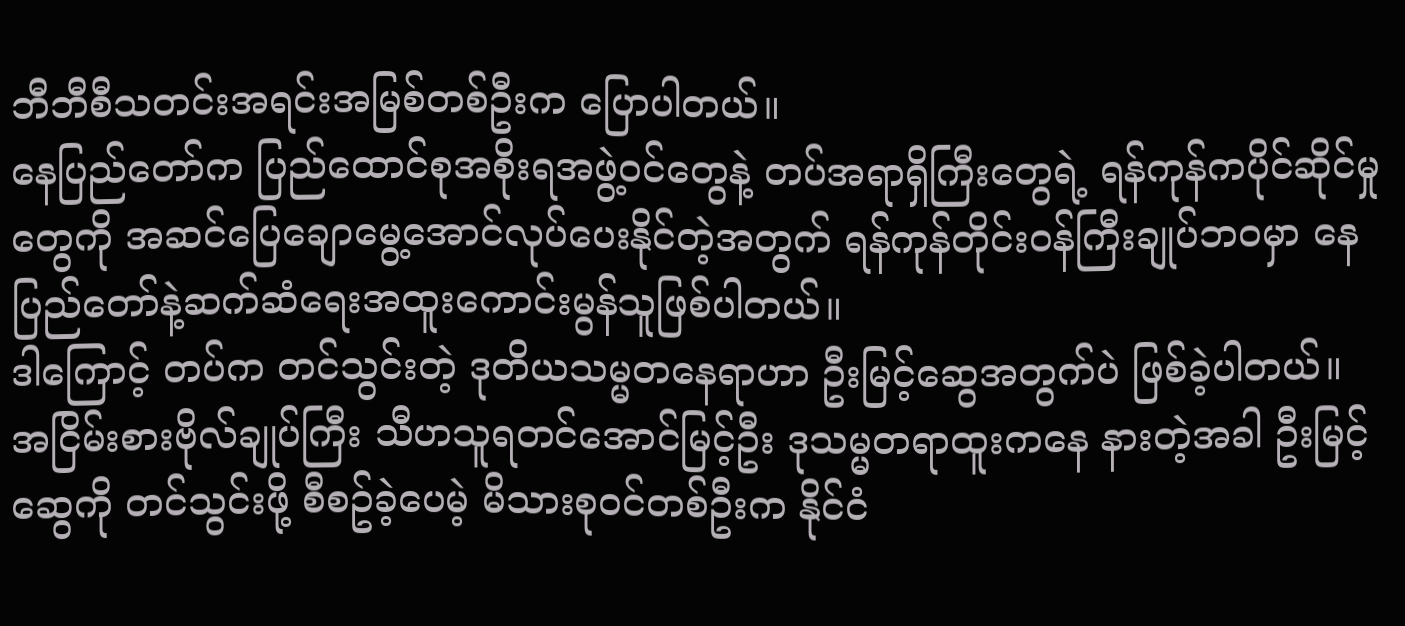ဘီဘီစီသတင်းအရင်းအမြစ်တစ်ဦးက ပြောပါတယ်။
နေပြည်တော်က ပြည်ထောင်စုအစိုးရအဖွဲ့ဝင်တွေနဲ့ တပ်အရာရှိကြီးတွေရဲ့ ရန်ကုန်ကပိုင်ဆိုင်မှုတွေကို အဆင်ပြေချောမွေ့အောင်လုပ်ပေးနိုင်တဲ့အတွက် ရန်ကုန်တိုင်းဝန်ကြီးချုပ်ဘဝမှာ နေပြည်တော်နဲ့ဆက်ဆံရေးအထူးကောင်းမွန်သူဖြစ်ပါတယ်။
ဒါကြောင့် တပ်က တင်သွင်းတဲ့ ဒုတိယသမ္မတနေရာဟာ ဦးမြင့်ဆွေအတွက်ပဲ ဖြစ်ခဲ့ပါတယ်။
အငြိမ်းစားဗိုလ်ချုပ်ကြီး သီဟသူရတင်အောင်မြင့်ဦး ဒုသမ္မတရာထူးကနေ နားတဲ့အခါ ဦးမြင့်ဆွေကို တင်သွင်းဖို့ စီစဥ်ခဲ့ပေမဲ့ မိသားစုဝင်တစ်ဦးက နိုင်ငံ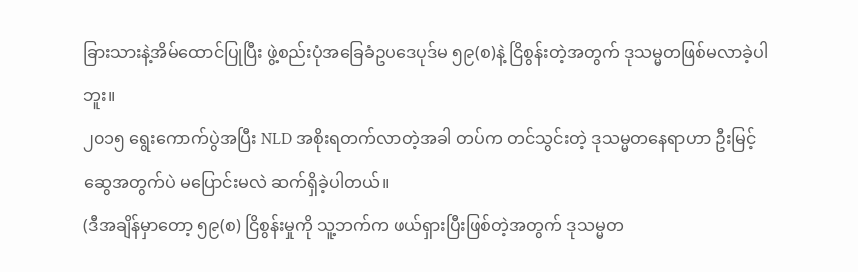ခြားသားနဲ့အိမ်ထောင်ပြုပြီး ဖွဲ့စည်းပုံအခြေခံဥပဒေပုဒ်မ ၅၉(စ)နဲ့ ငြိစွန်းတဲ့အတွက် ဒုသမ္မတဖြစ်မလာခဲ့ပါဘူး။
၂၀၁၅ ရွေးကောက်ပွဲအပြီး NLD အစိုးရတက်လာတဲ့အခါ တပ်က တင်သွင်းတဲ့ ဒုသမ္မတနေရာဟာ ဦးမြင့်ဆွေအတွက်ပဲ မပြောင်းမလဲ ဆက်ရှိခဲ့ပါတယ်။
(ဒီအချိန်မှာတော့ ၅၉(စ) ငြိစွန်းမှုကို သူ့ဘက်က ဖယ်ရှားပြီးဖြစ်တဲ့အတွက် ဒုသမ္မတ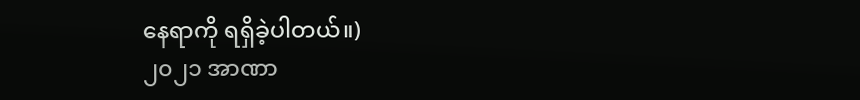နေရာကို ရရှိခဲ့ပါတယ်။)
၂၀၂၁ အာဏာ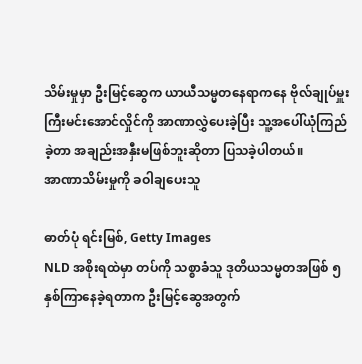သိမ်းမှုမှာ ဦးမြင့်ဆွေက ယာယီသမ္မတနေရာကနေ ဗိုလ်ချုပ်မှူးကြီးမင်းအောင်လှိုင်ကို အာဏာလွှဲပေးခဲ့ပြီး သူ့အပေါ်ယုံကြည်ခဲ့တာ အချည်းအနှီးမဖြစ်ဘူးဆိုတာ ပြသခဲ့ပါတယ်။
အာဏာသိမ်းမှုကို ခဝါချပေးသူ

ဓာတ်ပုံ ရင်းမြစ်, Getty Images
NLD အစိုးရထဲမှာ တပ်ကို သစ္စာခံသူ ဒုတိယသမ္မတအဖြစ် ၅ နှစ်ကြာနေခဲ့ရတာက ဦးမြင့်ဆွေအတွက်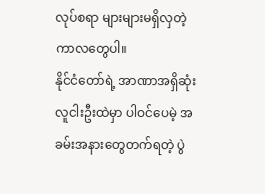လုပ်စရာ များများမရှိလှတဲ့ ကာလတွေပါ။
နိုင်ငံတော်ရဲ့ အာဏာအရှိဆုံး လူငါးဦးထဲမှာ ပါဝင်ပေမဲ့ အခမ်းအနားတွေတက်ရတဲ့ ပွဲ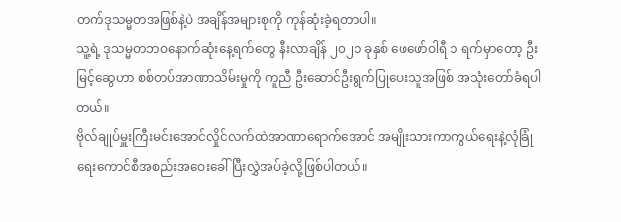တက်ဒုသမ္မတအဖြစ်နဲ့ပဲ အချိန်အများစုကို ကုန်ဆုံးခဲ့ရတာပါ။
သူ့ရဲ့ ဒုသမ္မတဘဝနောက်ဆုံးနေ့ရက်တွေ နီးလာချိန် ၂၀၂၁ ခုနှစ် ဖေဖော်ဝါရီ ၁ ရက်မှာတော့ ဦးမြင့်ဆွေဟာ စစ်တပ်အာဏာသိမ်းမှုကို ကူညီ ဦးဆောင်ဦးရွက်ပြုပေးသူအဖြစ် အသုံးတော်ခံရပါတယ်။
ဗိုလ်ချုပ်မှူးကြီးမင်းအောင်လှိုင်လက်ထဲအာဏာရောက်အောင် အမျိုးသားကာကွယ်ရေးနဲ့လုံခြုံရေးကောင်စီအစည်းအဝေးခေါ် ပြီးလွှဲအပ်ခဲ့လို့ဖြစ်ပါတယ်။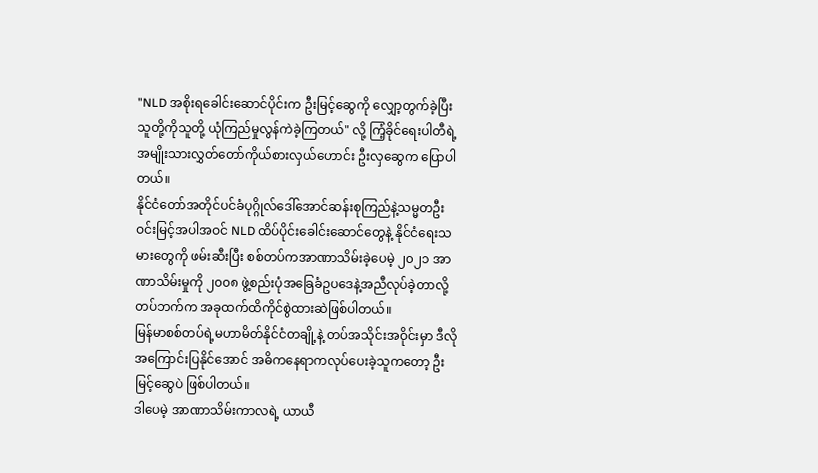"NLD အစိုးရခေါင်းဆောင်ပိုင်းက ဦးမြင့်ဆွေကို လျှော့တွက်ခဲ့ပြီး သူတို့ကိုသူတို့ ယုံကြည်မှုလွန်ကဲခဲ့ကြတယ်" လို့ ကြံ့ခိုင်ရေးပါတီရဲ့ အမျိုးသားလွှတ်တော်ကိုယ်စားလှယ်ဟောင်း ဦးလှဆွေက ပြောပါတယ်။
နိုင်ငံတော်အတိုင်ပင်ခံပုဂ္ဂိုလ်ဒေါ်အောင်ဆန်းစုကြည်နဲ့သမ္မတဦးဝင်းမြင့်အပါအဝင် NLD ထိပ်ပိုင်းခေါင်းဆောင်တွေနဲ့ နိုင်ငံရေးသမားတွေကို ဖမ်းဆီးပြီး စစ်တပ်ကအာဏာသိမ်းခဲ့ပေမဲ့ ၂၀၂၁ အာဏာသိမ်းမှုကို ၂၀၀၈ ဖွဲ့စည်းပုံအခြေခံဥပဒေနဲ့အညီလုပ်ခဲ့တာလို့ တပ်ဘက်က အခုထက်ထိကိုင်စွဲထားဆဲဖြစ်ပါတယ်။
မြန်မာစစ်တပ်ရဲ့မဟာမိတ်နိုင်ငံတချို့နဲ့ တပ်အသိုင်းအဝိုင်းမှာ ဒီလို အကြောင်းပြနိုင်အောင် အဓိကနေရာကလုပ်ပေးခဲ့သူကတော့ ဦးမြင့်ဆွေပဲ ဖြစ်ပါတယ်။
ဒါပေမဲ့ အာဏာသိမ်းကာလရဲ့ ယာယီ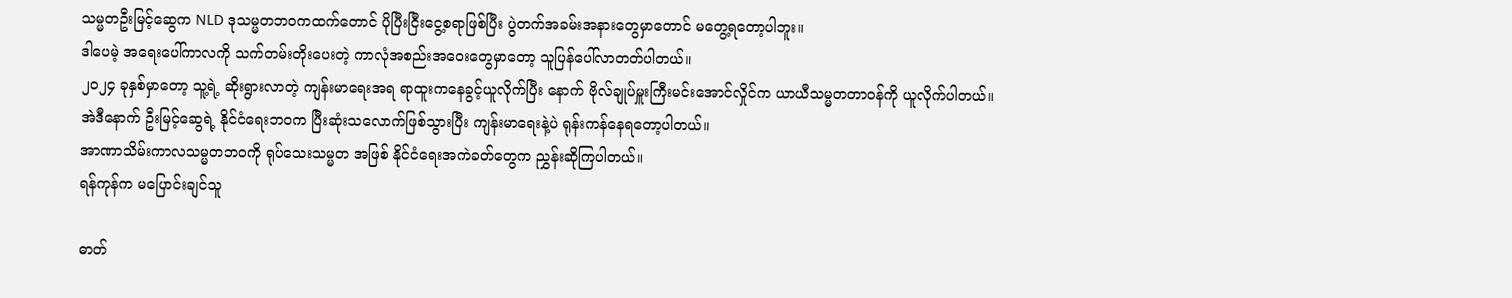သမ္မတဦးမြင့်ဆွေက NLD ဒုသမ္မတဘဝကထက်တောင် ပိုပြီးငြီးငွေ့စရာဖြစ်ပြီး ပွဲတက်အခမ်းအနားတွေမှာတောင် မတွေ့ရတော့ပါဘူး။
ဒါပေမဲ့ အရေးပေါ်ကာလကို သက်တမ်းတိုးပေးတဲ့ ကာလုံအစည်းအဝေးတွေမှာတော့ သူပြန်ပေါ်လာတတ်ပါတယ်။
၂၀၂၄ ခုနှစ်မှာတော့ သူ့ရဲ့ ဆိုးရွားလာတဲ့ ကျန်းမာရေးအရ ရာထူးကနေခွင့်ယူလိုက်ပြီး နောက် ဗိုလ်ချုပ်မှူးကြီးမင်းအောင်လှိုင်က ယာယီသမ္မတတာဝန်ကို ယူလိုက်ပါတယ်။
အဲဒီနောက် ဦးမြင့်ဆွေရဲ့ နိုင်ငံရေးဘဝက ပြီးဆုံးသလောက်ဖြစ်သွားပြီး ကျန်းမာရေးနဲ့ပဲ ရုန်းကန်နေရတော့ပါတယ်။
အာဏာသိမ်းကာလသမ္မတဘဝကို ရုပ်သေးသမ္မတ အဖြစ် နိုင်ငံရေးအကဲခတ်တွေက ညွှန်းဆိုကြပါတယ်။
ရန်ကုန်က မပြောင်းချင်သူ

ဓာတ်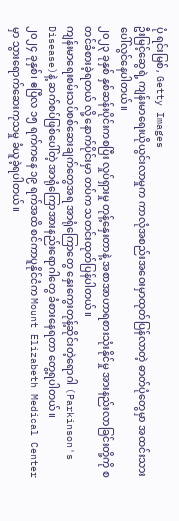ပုံ ရင်းမြစ်, Getty Images
ဦးမြင့်ဆွေရဲ့ ကျန်းမာရေးယိုယွင်းလာမှုက ကာလုံအစည်းအဝေးမှာထုတ်ပြန်လာတဲ့ ဓာတ်ပုံတွေမှာ အထင်းသားပေါ်လွင်နေပါတယ်။
၂၀၂၃ ခုနှစ် နှစ်ဆန်းပိုင်းကစပြီး လှုပ်ရှားမှု တုန့်နှေးတာနဲ့ အစာအာဟာရစားသုံးနိုင်မှု အားနည်းလာခြင်းတို့ကို စတင်ခံစားခဲ့ရတယ် လို့ နောက်ပိုင်းမှာ တပ်က သတင်းထုတ်ပြန်ပါတယ်။
ကျန်းမာရေးစမ်းသပ်စစ်ဆေးချက်တွေအရ အာရုံကြောတွေ နှေးကွေးတုန့်ဆိုင်းတဲ့ရောဂါ (Parkinson's Disease)နဲ့ ဆက်စပ်ဖြစ်ပေါ်တဲ့ အာရုံကြောအားနည်းရောဂါတွေ ခံစားနေရတာ တွေ့ရပါတယ်။
၂၀၂၄ ခုနှစ်၊ ဧပြီလ ၁၅ ရက်ကနေ ၁၉ ရက်အထိ စင်ကာပူနိုင်ငံက Mount Elizabeth Medical Center မှာ သွားရောက်ဆေးကုသမှု ခံယူခဲ့ရပါတယ်။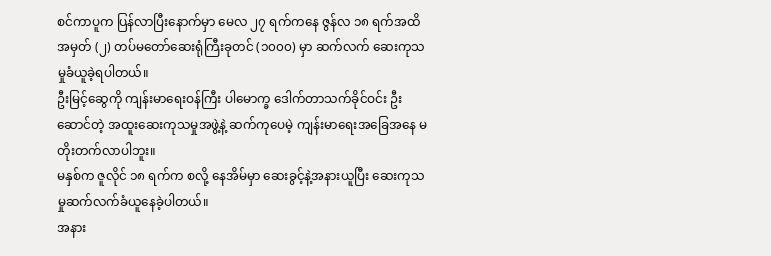စင်ကာပူက ပြန်လာပြီးနောက်မှာ မေလ ၂၇ ရက်ကနေ ဇွန်လ ၁၈ ရက်အထိ အမှတ် (၂) တပ်မတော်ဆေးရုံကြီးခုတင် (၁၀၀၀) မှာ ဆက်လက် ဆေးကုသမှုခံယူခဲ့ရပါတယ်။
ဦးမြင့်ဆွေကို ကျန်းမာရေးဝန်ကြီး ပါမောက္ခ ဒေါက်တာသက်ခိုင်ဝင်း ဦးဆောင်တဲ့ အထူးဆေးကုသမှုအဖွဲ့နဲ့ ဆက်ကုပေမဲ့ ကျန်းမာရေးအခြေအနေ မတိုးတက်လာပါဘူး။
မနှစ်က ဇူလိုင် ၁၈ ရက်က စလို့ နေအိမ်မှာ ဆေးခွင့်နဲ့အနားယူပြီး ဆေးကုသမှုဆက်လက်ခံယူနေခဲ့ပါတယ်။
အနား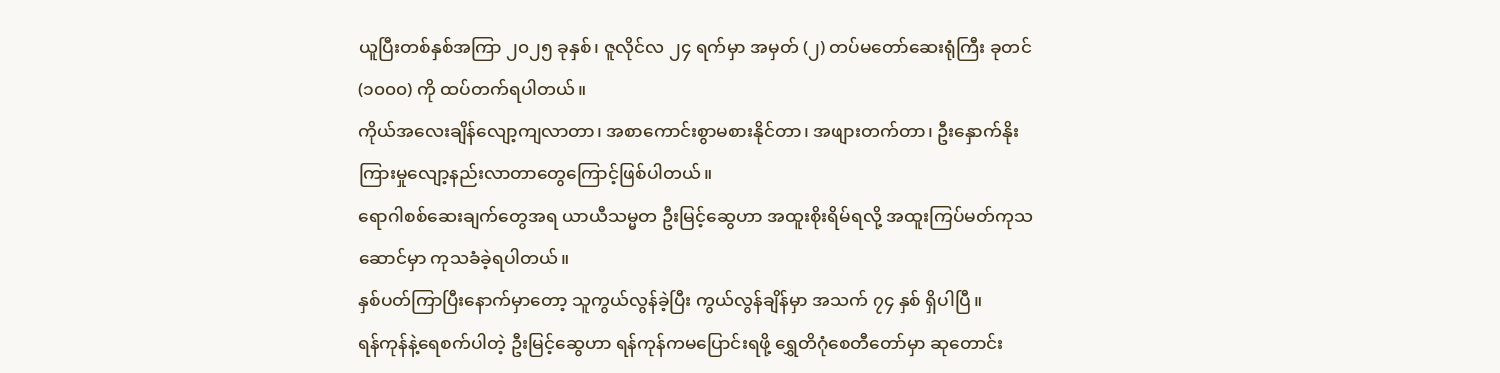ယူပြီးတစ်နှစ်အကြာ ၂၀၂၅ ခုနှစ်၊ ဇူလိုင်လ ၂၄ ရက်မှာ အမှတ် (၂) တပ်မတော်ဆေးရုံကြီး ခုတင် (၁၀၀၀) ကို ထပ်တက်ရပါတယ်။
ကိုယ်အလေးချိန်လျော့ကျလာတာ၊ အစာကောင်းစွာမစားနိုင်တာ၊ အဖျားတက်တာ၊ ဦးနှောက်နိုးကြားမှုလျော့နည်းလာတာတွေကြောင့်ဖြစ်ပါတယ်။
ရောဂါစစ်ဆေးချက်တွေအရ ယာယီသမ္မတ ဦးမြင့်ဆွေဟာ အထူးစိုးရိမ်ရလို့ အထူးကြပ်မတ်ကုသဆောင်မှာ ကုသခံခဲ့ရပါတယ်။
နှစ်ပတ်ကြာပြီးနောက်မှာတော့ သူကွယ်လွန်ခဲ့ပြီး ကွယ်လွန်ချိန်မှာ အသက် ၇၄ နှစ် ရှိပါပြီ။
ရန်ကုန်နဲ့ရေစက်ပါတဲ့ ဦးမြင့်ဆွေဟာ ရန်ကုန်ကမပြောင်းရဖို့ ရွှေတိဂုံစေတီတော်မှာ ဆုတောင်း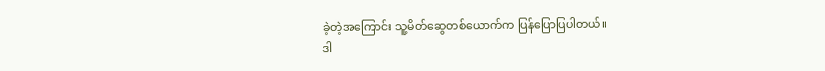ခဲ့တဲ့အကြောင်း သူ့မိတ်ဆွေတစ်ယောက်က ပြန်ပြောပြပါတယ်။
ဒါ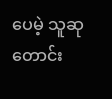ပေမဲ့ သူဆုတောင်း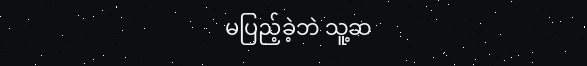မပြည့်ခဲ့ဘဲ သူ့ဆ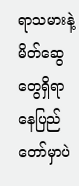ရာသမားနဲ့ မိတ်ဆွေတွေရှိရာ နေပြည်တော်မှာပဲ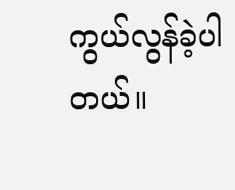ကွယ်လွန်ခဲ့ပါတယ်။